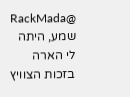@RackMada שמע, היתה לי הארה בזכות הצוויץ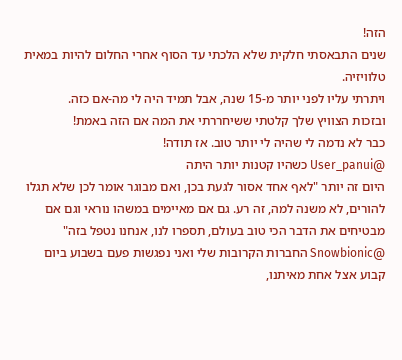הזה!
שנים התבאסתי חלקית שלא הלכתי עד הסוף אחרי החלום להיות במאית טלוויזיה.
ויתרתי עליו לפני יותר מ-15 שנה, אבל תמיד היה לי מה-אם כזה.
ובזכות הצוויץ שלך קלטתי ששיחררתי את המה אם הזה באמת!
כבר לא נדמה לי שהיה לי יותר טוב. אז תודה!
@User_panui כשהיו קטנות יותר היתה
היום זה יותר "לאף אחד אסור לגעת בכן, ואם מבוגר אומר לכן שלא תגלו להורים, לא משנה למה, זה רע. גם אם מאיימים במשהו נוראי וגם אם מבטיחים את הדבר הכי טוב בעולם, תספרו לנו, אנחנו נטפל בזה"
@Snowbionic החברות הקרובות שלי ואני נפגשות פעם בשבוע ביום קבוע אצל אחת מאיתנו,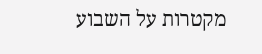מקטרות על השבוע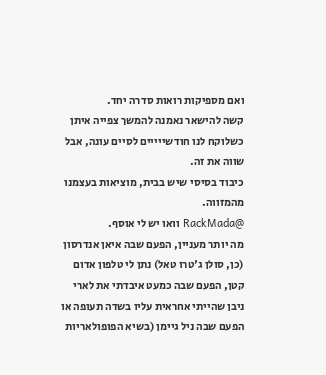ואם מספיקות רואות סדרה יחד.
קשה להישאר נאמנה להמשך צפייה איתן כשלוקח לנו חודשייייים לסיים עונה, אבל שווה את זה.
כיבוד בסיסי שיש בבית, מוציאות בעצמנו מהמזווה.
@RackMada וואו יש לי אוסף.
מה יותר מעניין, הפעם שבה איאן אנדרסון (כן, סולן ג'טרו טאל) נתן לי טלפון אדום קטן, הפעם שבה כמעט איבדתי את לארי ניבן שהייתי אחראית עליו בשדה תעופה או הפעם שבה ניל גיימן (בשיא הפופולאריות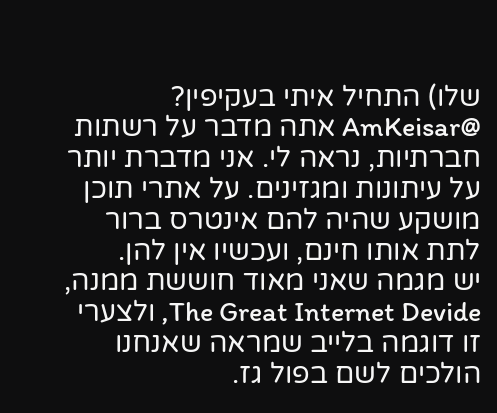שלו) התחיל איתי בעקיפין?
@AmKeisar אתה מדבר על רשתות חברתיות, נראה לי. אני מדברת יותר על עיתונות ומגזינים. על אתרי תוכן מושקע שהיה להם אינטרס ברור לתת אותו חינם, ועכשיו אין להן.
יש מגמה שאני מאוד חוששת ממנה, The Great Internet Devide, ולצערי זו דוגמה בלייב שמראה שאנחנו הולכים לשם בפול גז.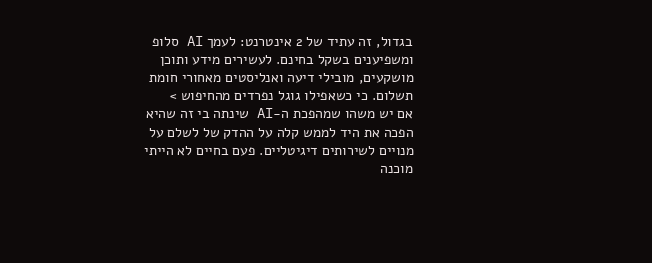בגדול, זה עתיד של 2 אינטרנט: לעמך AI סלופ ומשפיענים בשקל בחינם. לעשירים מידע ותוכן מושקעים, מובילי דיעה ואנליסטים מאחורי חומת תשלום. כי כשאפילו גוגל נפרדים מהחיפוש >
אם יש משהו שמהפכת ה-AI שינתה בי זה שהיא הפכה את היד לממש קלה על ההדק של לשלם על מנויים לשירותים דיגיטליים. פעם בחיים לא הייתי מוכנה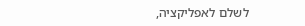לשלם לאפליקציה,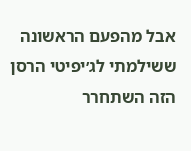אבל מהפעם הראשונה ששילמתי לג׳יפיטי הרסן הזה השתחרר